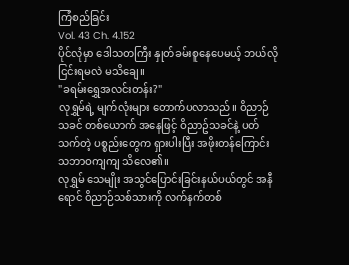ကြံစည်ခြင်း
Vol. 43 Ch. 4.152
ပိုင်လုံမှာ ဒေါသတကြီး နှုတ်ခမ်းစူနေပေမယ့် ဘယ်လိုငြင်းရမလဲ မသိချေ။
"ခရမ်းရွှေအလင်းတန်း?"
လုရွှမ်ရဲ့ မျက်လုံးများ တောက်ပလာသည်။ ဝိညာဉ်သခင် တစ်ယောက် အနေဖြင့် ဝိညာဥ်သခင်နဲ့ ပတ်သက်တဲ့ ပစ္စည်းတွေက ရှားပါးပြီး အဖိုးတန်ကြောင်း သဘာဝကျကျ သိလေ၏။
လုရွှမ် သေမျိုး အသွင်ပြောင်းခြင်းနယ်ပယ်တွင် အနီရောင် ဝိညာဉ်သစ်သားကို လက်နက်တစ်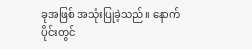ခုအဖြစ် အသုံးပြုခဲ့သည်။ နောက်ပိုင်းတွင်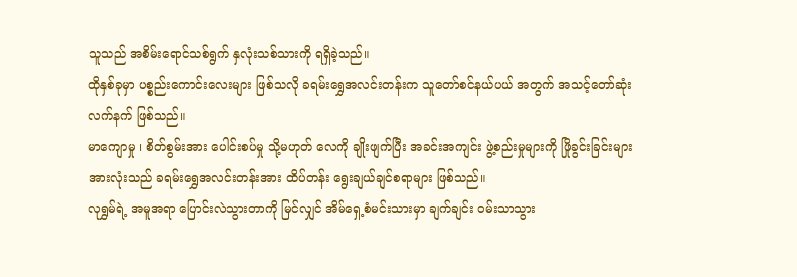သူသည် အစိမ်းရောင်သစ်ရွက် နှလုံးသစ်သားကို ရရှိခဲ့သည်။
ထိုနှစ်ခုမှာ ပစ္စည်းကောင်းလေးများ ဖြစ်သလို ခရမ်းရွှေအလင်းတန်းက သူတော်စင်နယ်ပယ် အတွက် အသင့်တော်ဆုံး လက်နက် ဖြစ်သည်။
မာကျောမှု ၊ စိတ်စွမ်းအား ပေါင်းစပ်မှု သို့မဟုတ် လေကို ချိုးဖျက်ပြီး အခင်းအကျင်း ဖွဲ့စည်းမှုများကို ဖြိုခွင်းခြင်းများ အားလုံးသည် ခရမ်းရွှေအလင်းတန်းအား ထိပ်တန်း ရွေးချယ်ချင်စရာများ ဖြစ်သည်။
လုရွှမ်ရဲ့ အမူအရာ ပြောင်းလဲသွားတာကို မြင်လျှင် အိမ်ရှေ့စံမင်းသားမှာ ချက်ချင်း ဝမ်းသာသွား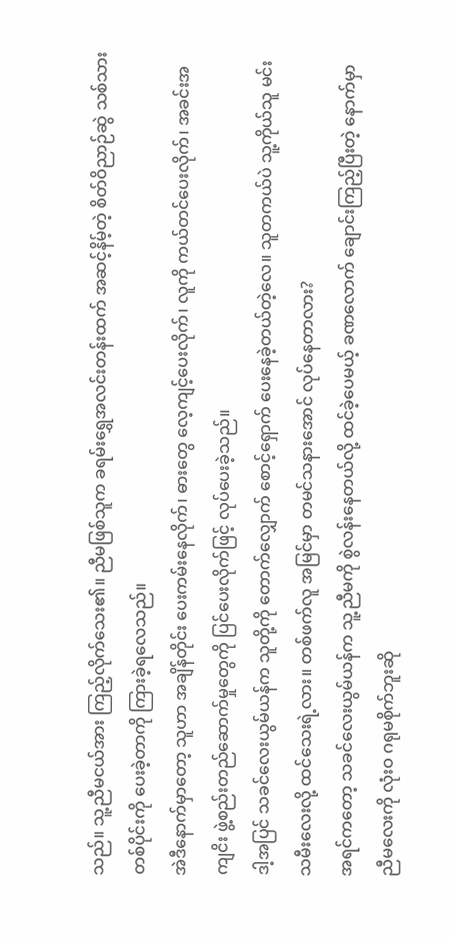သည်။ သူ့ညီမငယ်အား ကြည့်လိုက်သေး၏။ ညီမဖြစ်သူက ခရမ်းရွှေအလင်းတန်းထက် အဆင့်နိမ့်တဲ့ စိတ်ဝိညာဉ်ဆွဲ သစ်သားတစ်ပိုင်းကို ပေးခဲ့တာကို ကြားခဲ့ရလေသည်။
အဲဒီနောက်မှာတော့ သူဟာ အချိန်တိုင်း ပေးကမ်းနေလိုက်၊ ဓားတွေ လေ့ကျင့်ပေးလိုက်၊ လူကို ကယ်တင်ပေးလိုက်၊ အခင်းအကျငိး ဖွဲ့စည်းတည်ဆောက်မှုတွေကို ပြင်ပေးလိုက်ဖြင့် လုပ်ပေးခဲ့သည်။
ဒါ့အပြင် သခင်လေးယွမ်ယန်က သူတို့ကို တောက်လျှောက် စောင့်ရှောက် ပေးနေခဲ့တယ်တဲ့လေ။ သူတကယ်ပဲ သူ့ကိုယ်သူ မင်းသမီးလေးလို့ ထင်သေးရဲ့လား။ တစ်ဖက်လူ အမြင်မှာ တမင်သနားအောင် လုပ်နေတာလား?
အရင်ကတော့ သခင်လေးယွမ်ယန်က သူ့ညီမကို စွဲလန်းနေတယ်လို့ ထင်ခဲ့ပေမယ့် ခဏလောက် ချောင်းကြည့်ပြီးတဲ့ နောက်မှာ ညီမလေးကို လုံးဝ ဂရုမစိုက်ဘူးဆို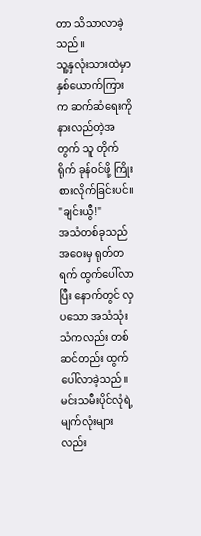တာ သိသာလာခဲ့သည်။
သူ့နှလုံးသားထဲမှာ နှစ်ယောက်ကြားက ဆက်ဆံရေးကို နားလည်တဲ့အတွက် သူ တိုက်ရိုက် ခုန်ဝင်ဖို့ ကြိုးစားလိုက်ခြင်းပင်။
"ချင်းယွီ!"
အသံတစ်ခုသည် အဝေးမှ ရုတ်တရက် ထွက်ပေါ်လာပြီး နောက်တွင် လှပသော အသံသုံးသံကလည်း တစ်ဆင်တည်း ထွက်ပေါ်လာခဲ့သည်။ မင်းသမီးပိုင်လုံရဲ့ မျက်လုံးများလည်း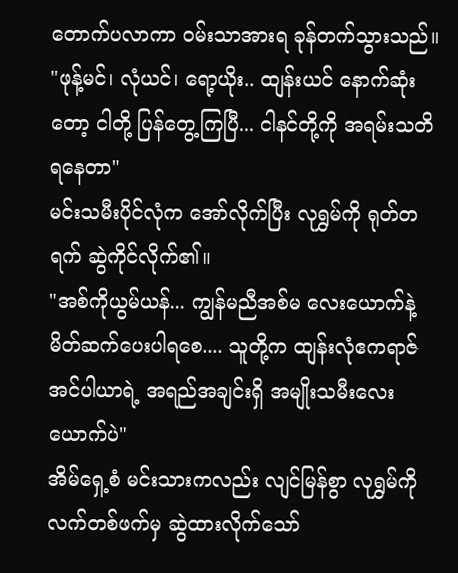တောက်ပလာကာ ဝမ်းသာအားရ ခုန်တက်သွားသည်။
"ဖုန့်မင်၊ လုံယင်၊ ရော့ယိုး.. ထျန်းယင် နောက်ဆုံးတော့ ငါတို့ ပြန်တွေ့ကြပြီ... ငါနင်တို့ကို အရမ်းသတိရနေတာ"
မင်းသမီးပိုင်လုံက အော်လိုက်ပြီး လုရွှမ်ကို ရုတ်တရက် ဆွဲကိုင်လိုက်၏။
"အစ်ကိုယွမ်ယန်... ကျွန်မညီအစ်မ လေးယောက်နဲ့ မိတ်ဆက်ပေးပါရစေ.... သူတို့က ထျန်းလုံဧကရာဇ် အင်ပါယာရဲ့ အရည်အချင်းရှိ အမျိုးသမီးလေးယောက်ပဲ"
အိမ်ရှေ့စံ မင်းသားကလည်း လျင်မြန်စွာ လုရွှမ်ကို လက်တစ်ဖက်မှ ဆွဲထားလိုက်သော်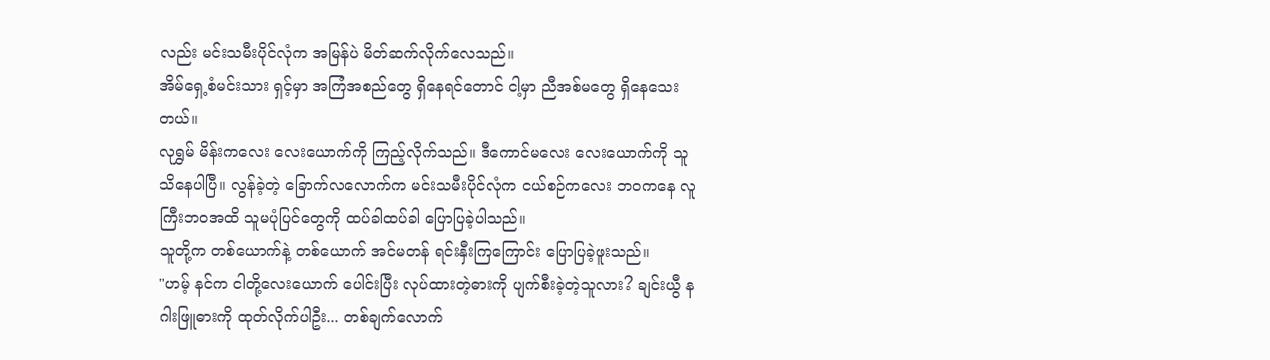လည်း မင်းသမီးပိုင်လုံက အမြန်ပဲ မိတ်ဆက်လိုက်လေသည်။
အိမ်ရှေ့စံမင်းသား ရှင့်မှာ အကြံအစည်တွေ ရှိနေရင်တောင် ငါ့မှာ ညီအစ်မတွေ ရှိနေသေးတယ်။
လုရွှမ် မိန်းကလေး လေးယောက်ကို ကြည့်လိုက်သည်။ ဒီကောင်မလေး လေးယောက်ကို သူသိနေပါပြီ။ လွန်ခဲ့တဲ့ ခြောက်လလောက်က မင်းသမီးပိုင်လုံက ငယ်စဉ်ကလေး ဘဝကနေ လူကြီးဘဝအထိ သူမပုံပြင်တွေကို ထပ်ခါထပ်ခါ ပြောပြခဲ့ပါသည်။
သူတို့က တစ်ယောက်နဲ့ တစ်ယောက် အင်မတန် ရင်းနှီးကြကြောင်း ပြောပြခဲ့ဖူးသည်။
"ဟမ့် နင်က ငါတို့လေးယောက် ပေါင်းပြီး လုပ်ထားတဲ့ဓားကို ပျက်စီးခဲ့တဲ့သူလား? ချင်းယွီ နဂါးဖြူဓားကို ထုတ်လိုက်ပါဦး... တစ်ချက်လောက်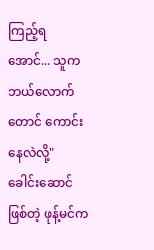ကြည့်ရအောင်... သူက ဘယ်လောက်တောင် ကောင်းနေလဲလို့"
ခေါင်းဆောင်ဖြစ်တဲ့ ဖုန့်မင်က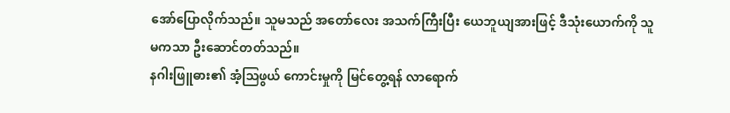အော်ပြောလိုက်သည်။ သူမသည် အတော်လေး အသက်ကြီးပြီး ယေဘူယျအားဖြင့် ဒီသုံးယောက်ကို သူမကသာ ဦးဆောင်တတ်သည်။
နဂါးဖြူဓား၏ အံ့သြဖွယ် ကောင်းမှုကို မြင်တွေ့ရန် လာရောက်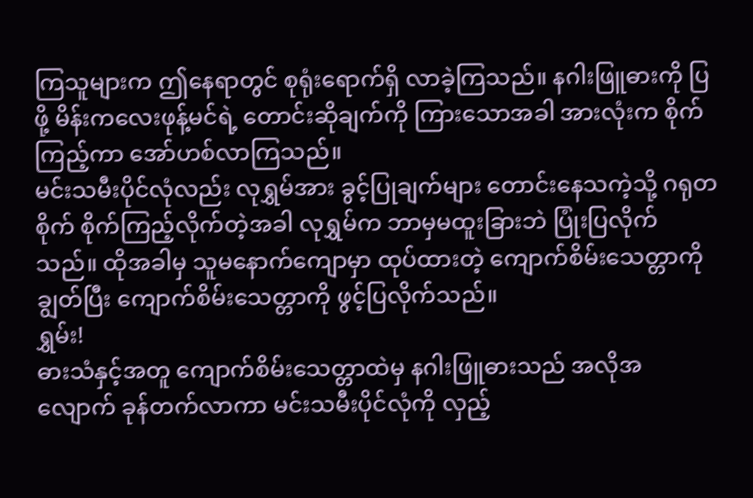ကြသူများက ဤနေရာတွင် စုရုံးရောက်ရှိ လာခဲ့ကြသည်။ နဂါးဖြူဓားကို ပြဖို့ မိန်းကလေးဖုန့်မင်ရဲ့ တောင်းဆိုချက်ကို ကြားသောအခါ အားလုံးက စိုက်ကြည့်ကာ အော်ဟစ်လာကြသည်။
မင်းသမီးပိုင်လုံလည်း လုရွှမ်အား ခွင့်ပြုချက်များ တောင်းနေသကဲ့သို့ ဂရုတစိုက် စိုက်ကြည့်လိုက်တဲ့အခါ လုရွှမ်က ဘာမှမထူးခြားဘဲ ပြုံးပြလိုက်သည်။ ထိုအခါမှ သူမနောက်ကျောမှာ ထုပ်ထားတဲ့ ကျောက်စိမ်းသေတ္တာကို ချွတ်ပြီး ကျောက်စိမ်းသေတ္တာကို ဖွင့်ပြလိုက်သည်။
ရွှမ်း!
ဓားသံနှင့်အတူ ကျောက်စိမ်းသေတ္တာထဲမှ နဂါးဖြူဓားသည် အလိုအလျောက် ခုန်တက်လာကာ မင်းသမီးပိုင်လုံကို လှည့်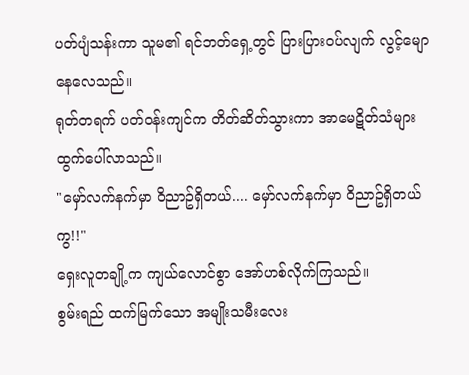ပတ်ပျံသန်းကာ သူမ၏ ရင်ဘတ်ရှေ့တွင် ပြားပြားဝပ်လျက် လွင့်မျောနေလေသည်။
ရုတ်တရက် ပတ်ဝန်းကျင်က တိတ်ဆိတ်သွားကာ အာမေဋိတ်သံများ ထွက်ပေါ်လာသည်။
"မှော်လက်နက်မှာ ဝိညာဥ်ရှိတယ်.... မှော်လက်နက်မှာ ဝိညာဥ်ရှိတယ်ကွ!!"
ရှေးလူတချို့က ကျယ်လောင်စွာ အော်ဟစ်လိုက်ကြသည်။
စွမ်းရည် ထက်မြက်သော အမျိုးသမီးလေး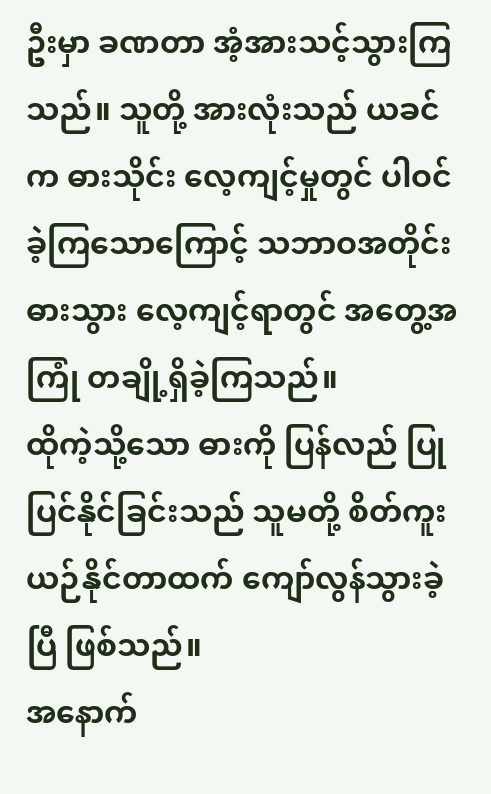ဦးမှာ ခဏတာ အံ့အားသင့်သွားကြသည်။ သူတို့ အားလုံးသည် ယခင်က ဓားသိုင်း လေ့ကျင့်မှုတွင် ပါဝင်ခဲ့ကြသောကြောင့် သဘာဝအတိုင်း ဓားသွား လေ့ကျင့်ရာတွင် အတွေ့အကြုံ တချို့ရှိခဲ့ကြသည်။
ထိုကဲ့သို့သော ဓားကို ပြန်လည် ပြုပြင်နိုင်ခြင်းသည် သူမတို့ စိတ်ကူးယဉ်နိုင်တာထက် ကျော်လွန်သွားခဲ့ပြီ ဖြစ်သည်။
အနောက်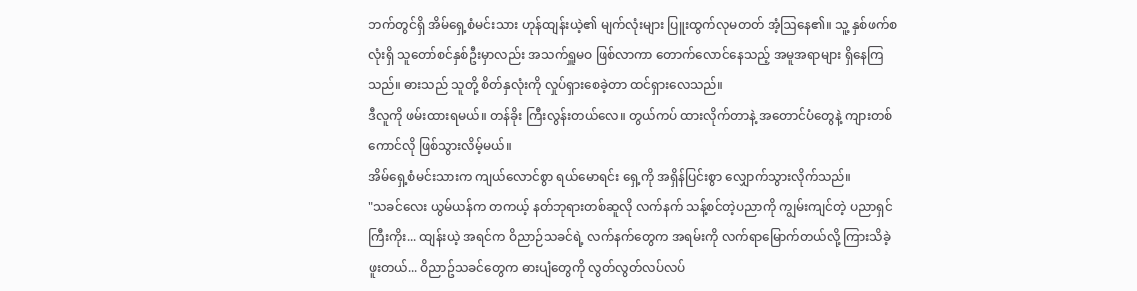ဘက်တွင်ရှိ အိမ်ရှေ့စံမင်းသား ဟုန်ထျန်းယဲ့၏ မျက်လုံးများ ပြူးထွက်လုမတတ် အံ့ဩနေ၏။ သူ့ နှစ်ဖက်စလုံးရှိ သူတော်စင်နှစ်ဦးမှာလည်း အသက်ရှူမဝ ဖြစ်လာကာ တောက်လောင်နေသည့် အမူအရာများ ရှိနေကြသည်။ ဓားသည် သူတို့ စိတ်နှလုံးကို လှုပ်ရှားစေခဲ့တာ ထင်ရှားလေသည်။
ဒီလူကို ဖမ်းထားရမယ်။ တန်ခိုး ကြီးလွန်းတယ်လေ။ တွယ်ကပ် ထားလိုက်တာနဲ့ အတောင်ပံတွေနဲ့ ကျားတစ်ကောင်လို ဖြစ်သွားလိမ့်မယ်။
အိမ်ရှေ့စံမင်းသားက ကျယ်လောင်စွာ ရယ်မောရင်း ရှေ့ကို အရှိန်ပြင်းစွာ လျှောက်သွားလိုက်သည်။
"သခင်လေး ယွမ်ယန်က တကယ့် နတ်ဘုရားတစ်ဆူလို လက်နက် သန့်စင်တဲ့ပညာကို ကျွမ်းကျင်တဲ့ ပညာရှင်ကြီးကိုး... ထျန်းယဲ့ အရင်က ဝိညာဉ်သခင်ရဲ့ လက်နက်တွေက အရမ်းကို လက်ရာမြောက်တယ်လို့ ကြားသိခဲ့ဖူးတယ်... ဝိညာဥ်သခင်တွေက ဓားပျံတွေကို လွတ်လွတ်လပ်လပ်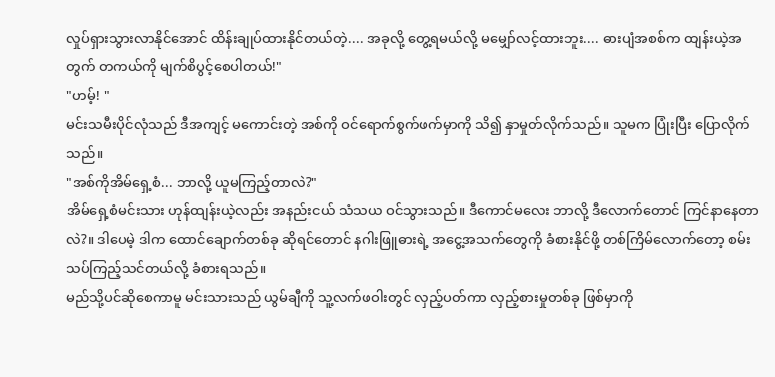လှုပ်ရှားသွားလာနိုင်အောင် ထိန်းချုပ်ထားနိုင်တယ်တဲ့.... အခုလို့ တွေ့ရမယ်လို့ မမျှော်လင့်ထားဘူး.... ဓားပျံအစစ်က ထျန်းယဲ့အတွက် တကယ်ကို မျက်စိပွင့်စေပါတယ်!"
"ဟမ့်! "
မင်းသမီးပိုင်လုံသည် ဒီအကျင့် မကောင်းတဲ့ အစ်ကို ဝင်ရောက်စွက်ဖက်မှာကို သိ၍ နှာမှုတ်လိုက်သည်။ သူမက ပြုံးပြီး ပြောလိုက်သည်။
"အစ်ကိုအိမ်ရှေ့စံ... ဘာလို့ ယူမကြည့်တာလဲ?"
အိမ်ရှေ့စံမင်းသား ဟုန်ထျန်းယဲ့လည်း အနည်းငယ် သံသယ ဝင်သွားသည်။ ဒီကောင်မလေး ဘာလို့ ဒီလောက်တောင် ကြင်နာနေတာလဲ?။ ဒါပေမဲ့ ဒါက ထောင်ချောက်တစ်ခု ဆိုရင်တောင် နဂါးဖြူဓားရဲ့ အငွေ့အသက်တွေကို ခံစားနိုင်ဖို့ တစ်ကြိမ်လောက်တော့ စမ်းသပ်ကြည့်သင်တယ်လို့ ခံစားရသည်။
မည်သို့ပင်ဆိုစေကာမူ မင်းသားသည် ယွမ်ချီကို သူ့လက်ဖဝါးတွင် လှည့်ပတ်ကာ လှည့်စားမှုတစ်ခု ဖြစ်မှာကို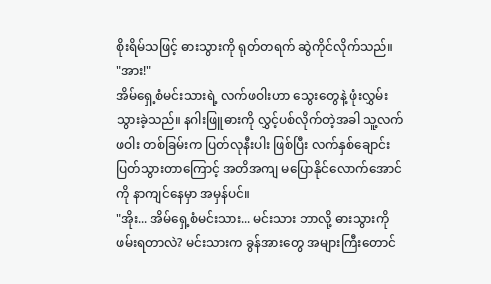စိုးရိမ်သဖြင့် ဓားသွားကို ရုတ်တရက် ဆွဲကိုင်လိုက်သည်။
"အား!"
အိမ်ရှေ့စံမင်းသားရဲ့ လက်ဖဝါးဟာ သွေးတွေနဲ့ ဖုံးလွှမ်းသွားခဲ့သည်။ နဂါးဖြူဓားကို လွှင့်ပစ်လိုက်တဲ့အခါ သူ့လက်ဖဝါး တစ်ခြမ်းက ပြတ်လုနီးပါး ဖြစ်ပြီး လက်နှစ်ချောင်း ပြတ်သွားတာကြောင့် အတိအကျ မပြောနိုင်လောက်အောင်ကို နာကျင်နေမှာ အမှန်ပင်။
"အိုး... အိမ်ရှေ့စံမင်းသား... မင်းသား ဘာလို့ ဓားသွားကို ဖမ်းရတာလဲ? မင်းသားက ခွန်အားတွေ အများကြီးတောင်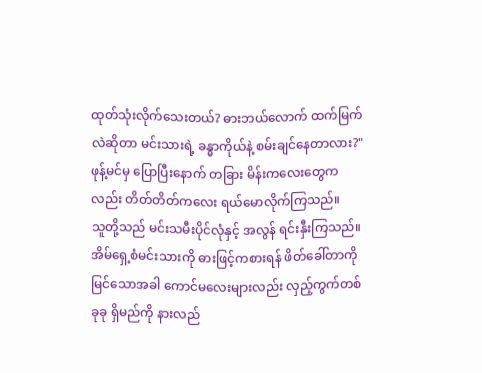ထုတ်သုံးလိုက်သေးတယ်? ဓားဘယ်လောက် ထက်မြက်လဲဆိုတာ မင်းသားရဲ့ ခန္ဓာကိုယ်နဲ့ စမ်းချင်နေတာလား?"
ဖုန့်မင်မှ ပြောပြီးနောက် တခြား မိန်းကလေးတွေကလည်း တိတ်တိတ်ကလေး ရယ်မောလိုက်ကြသည်။
သူတို့သည် မင်းသမီးပိုင်လုံနှင့် အလွန် ရင်းနှီးကြသည်။ အိမ်ရှေ့စံမင်းသားကို ဓားဖြင့်ကစားရန် ဖိတ်ခေါ်တာကို မြင်သောအခါ ကောင်မလေးများလည်း လှည့်ကွက်တစ်ခုခု ရှိမည်ကို နားလည်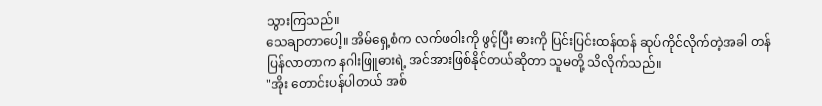သွားကြသည်။
သေချာတာပေါ့။ အိမ်ရှေ့စံက လက်ဖဝါးကို ဖွင့်ပြီး ဓားကို ပြင်းပြင်းထန်ထန် ဆုပ်ကိုင်လိုက်တဲ့အခါ တန်ပြန်လာတာက နဂါးဖြူဓားရဲ့ အင်အားဖြစ်နိုင်တယ်ဆိုတာ သူမတို့ သိလိုက်သည်။
"အိုး တောင်းပန်ပါတယ် အစ်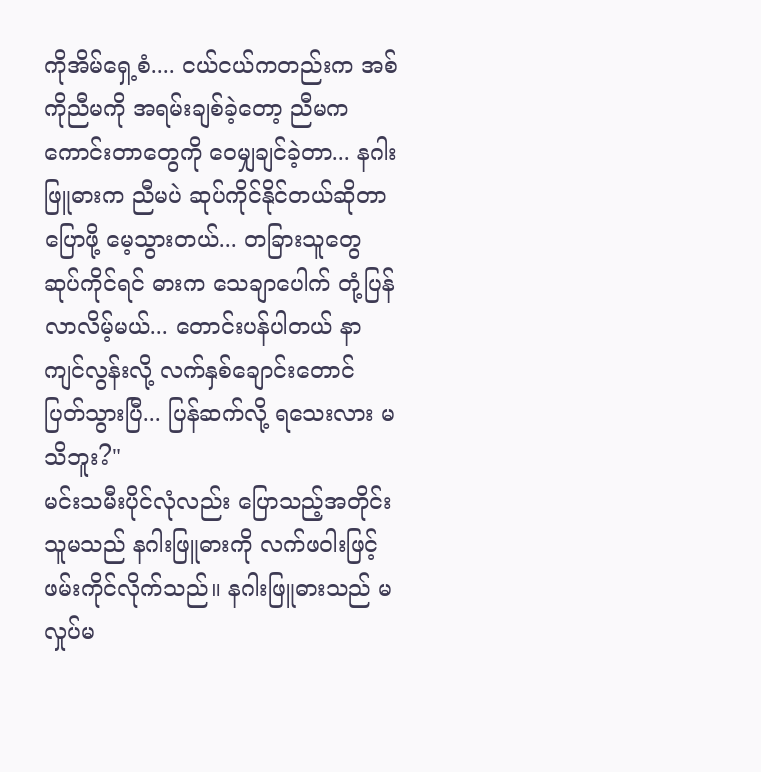ကိုအိမ်ရှေ့စံ.... ငယ်ငယ်ကတည်းက အစ်ကိုညီမကို အရမ်းချစ်ခဲ့တော့ ညီမက ကောင်းတာတွေကို ဝေမျှချင်ခဲ့တာ... နဂါးဖြူဓားက ညီမပဲ ဆုပ်ကိုင်နိုင်တယ်ဆိုတာ ပြောဖို့ မေ့သွားတယ်... တခြားသူတွေ ဆုပ်ကိုင်ရင် ဓားက သေချာပေါက် တုံ့ပြန်လာလိမ့်မယ်... တောင်းပန်ပါတယ် နာကျင်လွန်းလို့ လက်နှစ်ချောင်းတောင် ပြတ်သွားပြီ... ပြန်ဆက်လို့ ရသေးလား မသိဘူး?"
မင်းသမီးပိုင်လုံလည်း ပြောသည့်အတိုင်း သူမသည် နဂါးဖြူဓားကို လက်ဖဝါးဖြင့် ဖမ်းကိုင်လိုက်သည်။ နဂါးဖြူဓားသည် မလှုပ်မ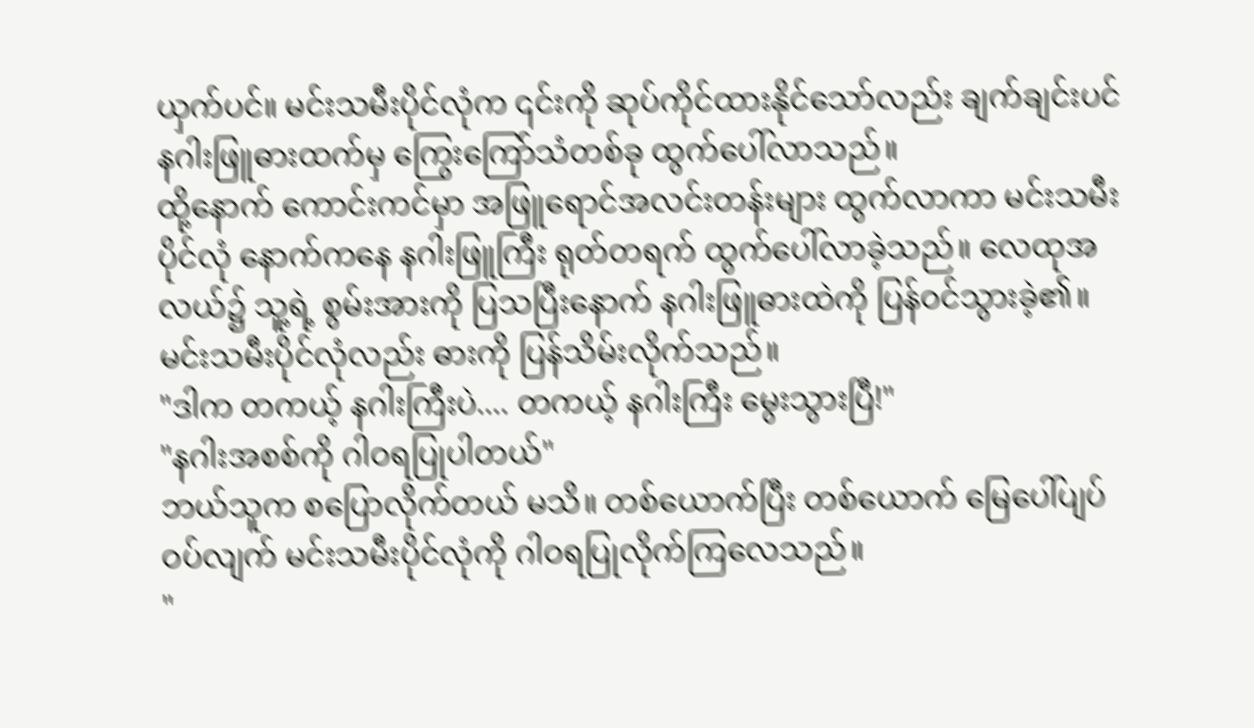ယှက်ပင်။ မင်းသမီးပိုင်လုံက ၎င်းကို ဆုပ်ကိုင်ထားနိုင်သော်လည်း ချက်ချင်းပင် နဂါးဖြူဓားထက်မှ ကြွေးကြော်သံတစ်ခု ထွက်ပေါ်လာသည်။
ထို့နောက် ကောင်းကင်မှာ အဖြူရောင်အလင်းတန်းများ ထွက်လာကာ မင်းသမီးပိုင်လုံ နောက်ကနေ နဂါးဖြူကြီး ရုတ်တရက် ထွက်ပေါ်လာခဲ့သည်။ လေထုအလယ်၌ သူ့ရဲ့ စွမ်းအားကို ပြသပြီးနောက် နဂါးဖြူဓားထဲကို ပြန်ဝင်သွားခဲ့၏။
မင်းသမီးပိုင်လုံလည်း ဓားကို ပြန်သိမ်းလိုက်သည်။
"ဒါက တကယ့် နဂါးကြီးပဲ.... တကယ့် နဂါးကြီး မွေးသွားပြီ!"
"နဂါးအစစ်ကို ဂါဝရပြုပါတယ်"
ဘယ်သူက စပြောလိုက်တယ် မသိ။ တစ်ယောက်ပြီး တစ်ယောက် မြေပေါ်ပျပ်ဝပ်လျက် မင်းသမီးပိုင်လုံကို ဂါဝရပြုလိုက်ကြလေသည်။
"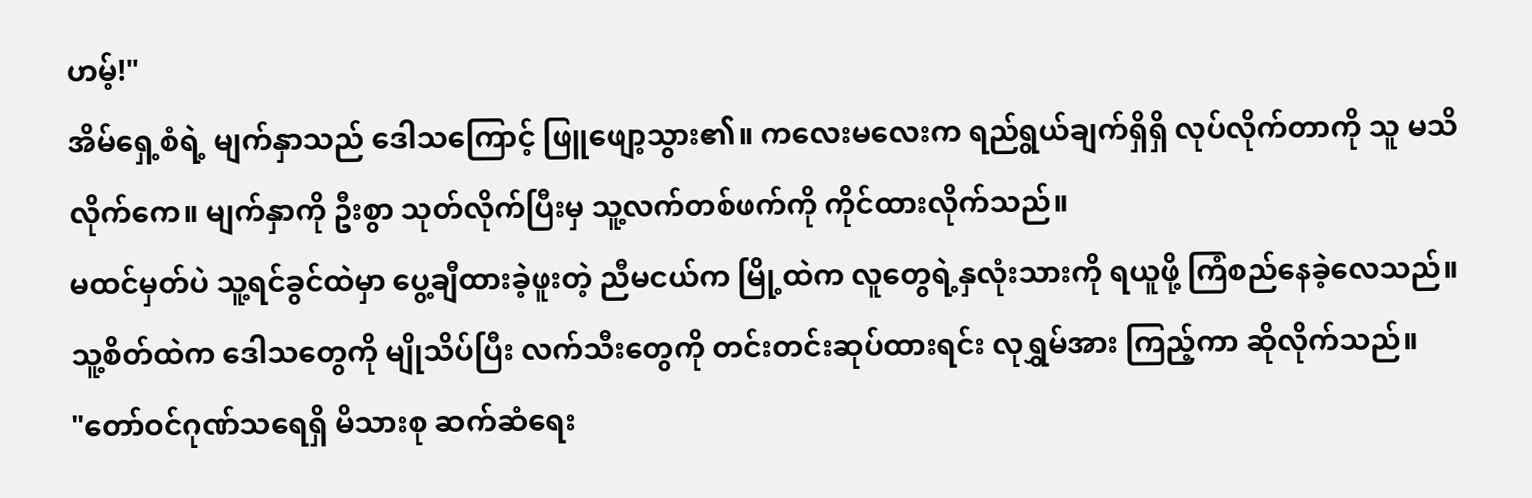ဟမ့်!"
အိမ်ရှေ့စံရဲ့ မျက်နှာသည် ဒေါသကြောင့် ဖြူဖျော့သွား၏။ ကလေးမလေးက ရည်ရွယ်ချက်ရှိရှိ လုပ်လိုက်တာကို သူ မသိလိုက်ကေ။ မျက်နှာကို ဦးစွာ သုတ်လိုက်ပြီးမှ သူ့လက်တစ်ဖက်ကို ကိုင်ထားလိုက်သည်။
မထင်မှတ်ပဲ သူ့ရင်ခွင်ထဲမှာ ပွေ့ချီထားခဲ့ဖူးတဲ့ ညီမငယ်က မြို့ထဲက လူတွေရဲ့နှလုံးသားကို ရယူဖို့ ကြံစည်နေခဲ့လေသည်။
သူ့စိတ်ထဲက ဒေါသတွေကို မျိုသိပ်ပြီး လက်သီးတွေကို တင်းတင်းဆုပ်ထားရင်း လုရွှမ်အား ကြည့်ကာ ဆိုလိုက်သည်။
"တော်ဝင်ဂုဏ်သရေရှိ မိသားစု ဆက်ဆံရေး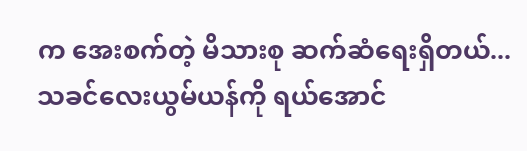က အေးစက်တဲ့ မိသားစု ဆက်ဆံရေးရှိတယ်... သခင်လေးယွမ်ယန်ကို ရယ်အောင်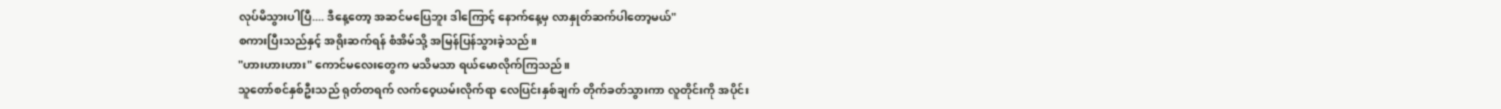လုပ်မိသွားပါပြီ.... ဒီနေ့တော့ အဆင်မပြေဘူး ဒါကြောင့် နောက်နေ့မှ လာနှုတ်ဆက်ပါတော့မယ်"
စကားပြီးသည်နှင့် အရိုးဆက်ရန် စံအိမ်သို့ အမြန်ပြန်သွားခဲ့သည်။
"ဟားဟားဟား" ကောင်မလေးတွေက မသိမသာ ရယ်မောလိုက်ကြသည်။
သူတော်စင်နှစ်ဦးသည် ရုတ်တရက် လက်ဝေ့ယမ်းလိုက်ရာ လေပြင်းနှစ်ချက် တိုက်ခတ်သွားကာ လူတိုင်းကို အပိုင်း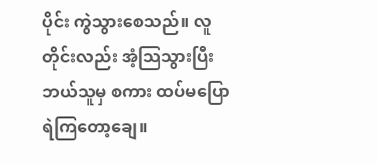ပိုင်း ကွဲသွားစေသည်။ လူတိုင်းလည်း အံ့သြသွားပြီး ဘယ်သူမှ စကား ထပ်မပြောရဲကြတော့ချေ။